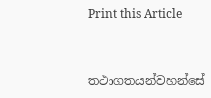Print this Article


තථාගතයන්වහන්සේ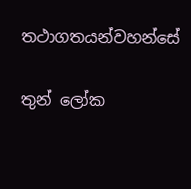තථාගතයන්වහන්සේ

තුන් ලෝක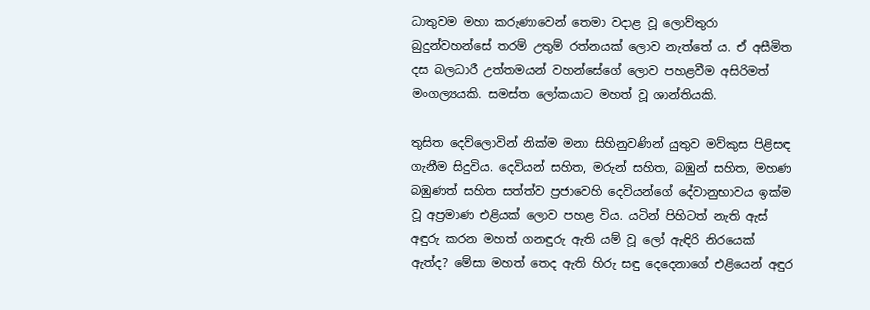ධාතුවම මහා කරුණාවෙන් තෙමා වදාළ වූ ලොව්තුරා බුදුන්වහන්සේ තරම් උතුම් රත්නයක් ලොව නැත්තේ ය. ඒ අසීමිත දස බලධාරී උත්තමයන් වහන්සේගේ ලොව පහළවීම අසිරිමත් මංගල්‍යයකි. සමස්ත ලෝකයාට මහත් වූ ශාන්තියකි.

තුසිත දෙව්ලොවින් නික්ම මනා සිහිනුවණින් යුතුව මව්කුස පිළිසඳ ගැනීම සිදුවිය. දෙවියන් සහිත, මරුන් සහිත, බඹුන් සහිත, මහණ බඹුණත් සහිත සත්ත්ව ප්‍රජාවෙහි දෙවියන්ගේ දේවානුභාවය ඉක්ම වූ අප්‍රමාණ එළියක් ලොව පහළ විය. යටින් පිහිටත් නැති ඇස් අඳුරු කරන මහත් ගනඳුරු ඇති යම් වූ ලෝ ඇඳිරි නිරයෙක් ඇත්ද? මේසා මහත් තෙද ඇති හිරු සඳු දෙදෙනාගේ එළියෙන් අඳුර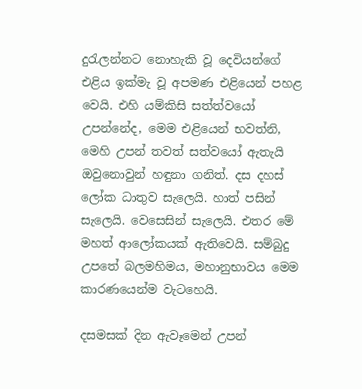දුරැලන්නට නොහැකි වූ දෙවියන්ගේ එළිය ඉක්මැ වූ අපමණ එළියෙන් පහළ වෙයි. එහි යම්කිසි සත්ත්වයෝ උපන්නේද, මෙම එළියෙන් භවත්නි, මෙහි උපන් තවත් සත්වයෝ ඇතැයි ඔවුනොවුන් හඳුනා ගනිත්. දස දහස් ලෝක ධාතුව සැලෙයි. හාත් පසින් සැලෙයි. වෙසෙසින් සැලෙයි. එතර මේ මහත් ආලෝකයක් ඇතිවෙයි. සම්බුදු උපතේ බලමහිමය, මහානුභාවය මෙම කාරණයෙන්ම වැටහෙයි.

දසමසක් දින ඇවෑමෙන් උපන්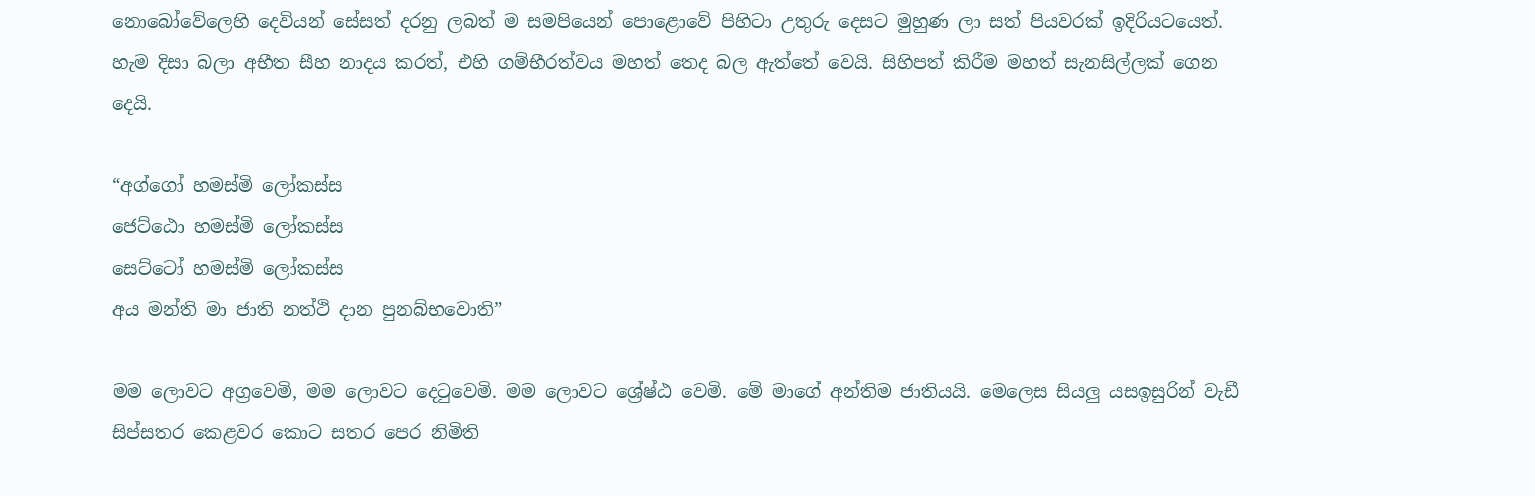නොබෝවේලෙහි දෙවියන් සේසත් දරනු ලබත් ම සමපියෙන් පොළොවේ පිහිටා උතුරු දෙසට මුහුණ ලා සත් පියවරක් ඉදිරියටයෙත්. හැම දිසා බලා අභීත සීහ නාදය කරත්, එහි ගම්භීරත්වය මහත් තෙද බල ඇත්තේ වෙයි. සිහිපත් කිරීම මහත් සැනසිල්ලක් ගෙන දෙයි.

“අග්ගෝ හමස්මි ලෝකස්ස
ජෙට්ඨො හමස්මි ලෝකස්ස
සෙට්ටෝ හමස්මි ලෝකස්ස
අය මන්ති මා ජාති නත්ථි දාන පුනබ්භවොති”

මම ලොවට අග්‍රවෙමි, මම ලොවට දෙටුවෙමි. මම ලොවට ශ්‍රේෂ්ඨ වෙමි. මේ මාගේ අන්තිම ජාතියයි. මෙලෙස සියලු යසඉසුරින් වැඩී සිප්සතර කෙළවර කොට සතර පෙර නිමිති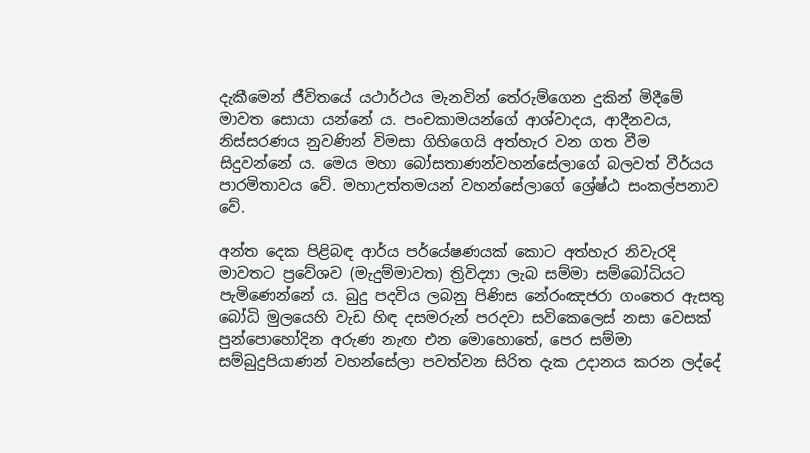දැකීමෙන් ජීවිතයේ යථාර්ථය මැනවින් තේරුම්ගෙන දුකින් මිදීමේ මාවත සොයා යන්නේ ය. පංචකාමයන්ගේ ආශ්වාදය, ආදීනවය, නිස්සරණය නුවණින් විමසා ගිහිගෙයි අත්හැර වන ගත වීම සිදුවන්නේ ය. මෙය මහා බෝසතාණන්වහන්සේලාගේ බලවත් වීර්යය පාරමිතාවය වේ. මහාඋත්තමයන් වහන්සේලාගේ ශ්‍රේෂ්ඨ සංකල්පනාව වේ.

අන්ත දෙක පිළිබඳ ආර්ය පර්යේෂණයක් කොට අත්හැර නිවැරදි මාවතට ප්‍රවේශව (මැදුම්මාවත) ත්‍රිවිද්‍යා ලැබ සම්මා සම්බෝධියට පැමිණෙන්නේ ය. බුදු පදවිය ලබනු පිණිස නේරංඤජරා ගංතෙර ඇසතු බෝධි මුලයෙහි වැඩ හිඳ දසමරුන් පරදවා සවිකෙලෙස් නසා වෙසක් පුන්පොහෝදින අරුණ නැඟ එන මොහොතේ, පෙර සම්මා සම්බුදුපියාණන් වහන්සේලා පවත්වන සිරිත දැක උදානය කරන ලද්දේ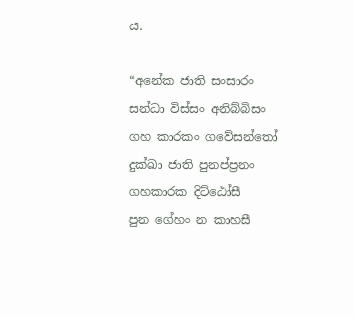ය.

“අනේක ජාති සංසාරං
සන්ධා විස්සං අනිබ්බිසං
ගහ කාරකං ගවේසන්තෝ
දුක්ඛා ජාති පුනප්ප්‍රනං
ගහකාරක දිට්ඨෝසී
පුන ගේහං න කාහසී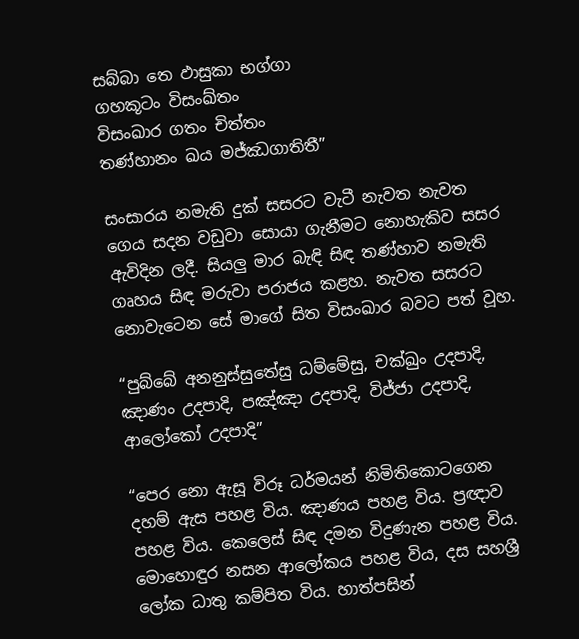සබ්බා තෙ ඵාසුකා භග්ගා
ගහකූටං විසංඛ්තං
විසංඛාර ගතං චිත්තං
තණ්හානං ඛය මජ්ඣගාතිතී”

සංසාරය නමැති දුක් සසරට වැටී නැවත නැවත ගෙය සදන වඩුවා සොයා ගැනීමට නොහැකිව සසර ඇවිදින ලදී. සියලු මාර බැඳි සිඳ තණ්හාව නමැති ගෘහය සිඳ මරුවා පරාජය කළහ. නැවත සසරට නොවැටෙන සේ මාගේ සිත විසංඛාර බවට පත් වූහ.

“පුබ්බේ අනනුස්සුතේසු ධම්මේසු, චක්ඛුං උදපාදි, ඤාණං උදපාදි, පඤ්ඤා උදපාදි, විජ්ජා උදපාදි, ආලෝකෝ උදපාදි”

“පෙර නො ඇසූ විරූ ධර්මයන් නිමිතිකොටගෙන දහම් ඇස පහළ විය. ඤාණය පහළ විය. ප්‍රඥාව පහළ විය. කෙලෙස් සිඳ දමන විදුණැන පහළ විය. මොහොඳුර නසන ආලෝකය පහළ විය, දස සහශ්‍රී ලෝක ධාතු කම්පිත විය. හාත්පසින්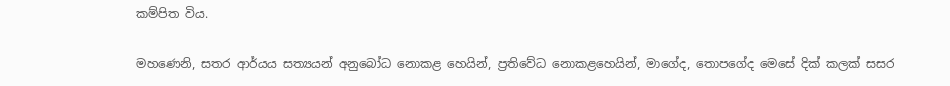කම්පිත විය.

මහණෙනි, සතර ආර්යය සත්‍යයන් අනුබෝධ නොකළ හෙයින්, ප්‍රතිවේධ නොකළහෙයින්, මාගේද, තොපගේද මෙසේ දික් කලක් සසර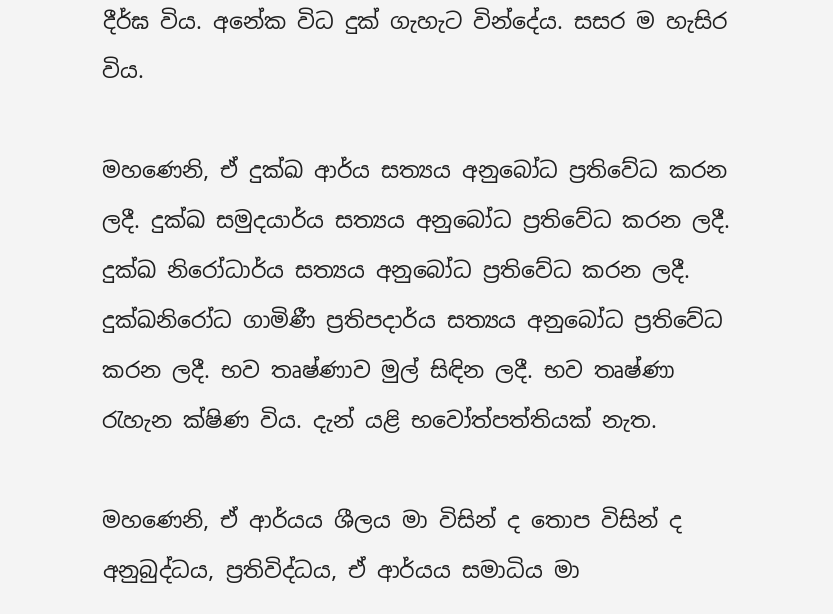දීර්ඝ විය. අනේක විධ දුක් ගැහැට වින්දේය. සසර ම හැසිර විය.

මහණෙනි, ඒ දුක්ඛ ආර්ය සත්‍යය අනුබෝධ ප්‍රතිවේධ කරන ලදී. දුක්ඛ සමුදයාර්ය සත්‍යය අනුබෝධ ප්‍රතිවේධ කරන ලදී. දුක්ඛ නිරෝධාර්ය සත්‍යය අනුබෝධ ප්‍රතිවේධ කරන ලදී. දුක්ඛනිරෝධ ගාමිණී ප්‍රතිපදාර්ය සත්‍යය අනුබෝධ ප්‍රතිවේධ කරන ලදී. භව තෘෂ්ණාව මුල් සිඳින ලදී. භව තෘෂ්ණා රැහැන ක්ෂිණ විය. දැන් යළි භවෝත්පත්තියක් නැත.

මහණෙනි, ඒ ආර්යය ශීලය මා විසින් ද තොප විසින් ද අනුබුද්ධය, ප්‍රතිවිද්ධය, ඒ ආර්යය සමාධිය මා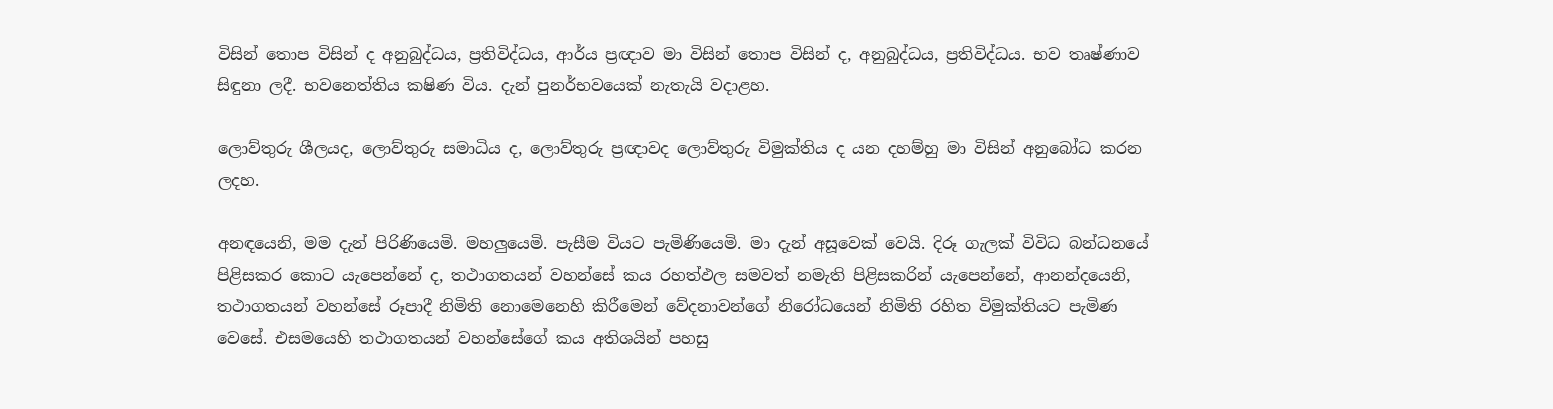විසින් තොප විසින් ද අනුබුද්ධය, ප්‍රතිවිද්ධය, ආර්ය ප්‍රඥාව මා විසින් තොප විසින් ද, අනුබුද්ධය, ප්‍රතිවිද්ධය. භව තෘෂ්ණාව සිඳුනා ලදී. භවනෙත්තිය කෂිණ විය. දැන් පුනර්භවයෙක් නැතැයි වදාළහ.

ලොව්තුරු ශීලයද, ලොව්තුරු සමාධිය ද, ලොව්තුරු ප්‍රඥාවද ලොව්තුරු විමුක්තිය ද යන දහම්හු මා විසින් අනුබෝධ කරන ලදහ.

අනඳයෙනි, මම දැන් පිරිණියෙමි. මහලුයෙමි. පැසීම වියට පැමිණියෙමි. මා දැන් අසූවෙක් වෙයි. දිරූ ගැලක් විවිධ බන්ධනයේ පිළිසකර කොට යැපෙන්නේ ද, තථාගතයන් වහන්සේ කය රහත්ඵල සමවත් නමැති පිළිසකරින් යැපෙන්නේ, ආනන්දයෙනි, තථාගතයන් වහන්සේ රූපාදී නිමිති නොමෙනෙහි කිරීමෙන් වේදනාවන්ගේ නිරෝධයෙන් නිමිති රහිත විමුක්තියට පැමිණ වෙසේ. එසමයෙහි තථාගතයන් වහන්සේගේ කය අතිශයින් පහසු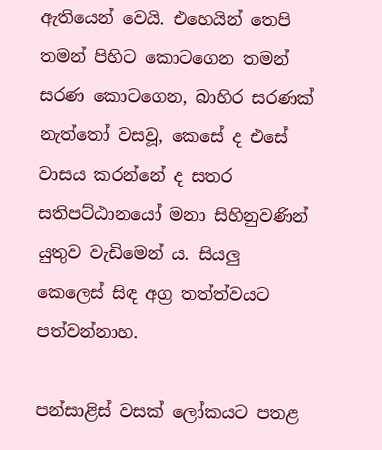ඇතියෙන් වෙයි. එහෙයින් තෙපි තමන් පිහිට කොටගෙන තමන් සරණ කොටගෙන, බාහිර සරණක් නැත්තෝ වසවූ, කෙසේ ද එසේ වාසය කරන්නේ ද සතර සතිපට්ඨානයෝ මනා සිහිනුවණින් යුතුව වැඩිමෙන් ය. සියලු කෙලෙස් සිඳ අග්‍ර තත්ත්වයට පත්වන්නාහ.

පන්සාළිස් වසක් ලෝකයට පතළ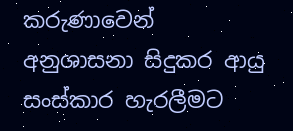කරුණාවෙන් අනුශාසනා සිදුකර ආයු සංස්කාර හැරලීමට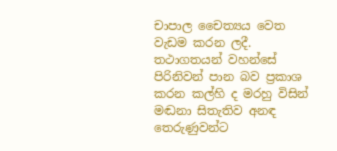චාපාල චෛත්‍යය වෙත වැඩම කරන ලදී. තථාගතයන් වහන්සේ පිරිනිවන් පාන බව ප්‍රකාශ කරන කල්හි ද මරහු විසින් මඬනා සිතැතිව අනඳ තෙරුණුවන්ට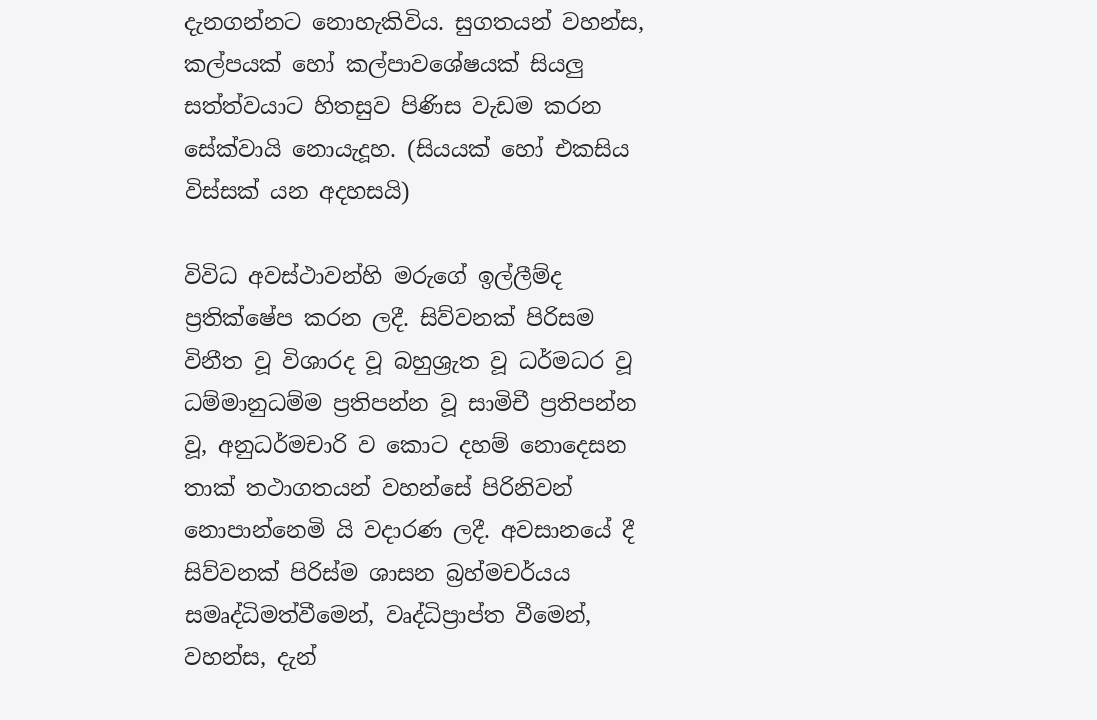දැනගන්නට නොහැකිවිය. සුගතයන් වහන්ස, කල්පයක් හෝ කල්පාවශේෂයක් සියලු සත්ත්වයාට හිතසුව පිණිස වැඩම කරන සේක්වායි නොයැදූහ. (සියයක් හෝ එකසිය විස්සක් යන අදහසයි)

විවිධ අවස්ථාවන්හි මරුගේ ඉල්ලීම්ද ප්‍රතික්ෂේප කරන ලදී. සිව්වනක් පිරිසම විනීත වූ විශාරද වූ බහුශ්‍රැත වූ ධර්මධර වූ ධම්මානුධම්ම ප්‍රතිපන්න වූ සාමිචී ප්‍රතිපන්න වූ, අනුධර්මචාරි ව කොට දහම් නොදෙසන තාක් තථාගතයන් වහන්සේ පිරිනිවන් නොපාන්නෙමි යි වදාරණ ලදී. අවසානයේ දී සිව්වනක් පිරිස්ම ශාසන බ්‍රහ්මචර්යය සමෘද්ධිමත්වීමෙන්, වෘද්ධිප්‍රාප්ත වීමෙන්, වහන්ස, දැන්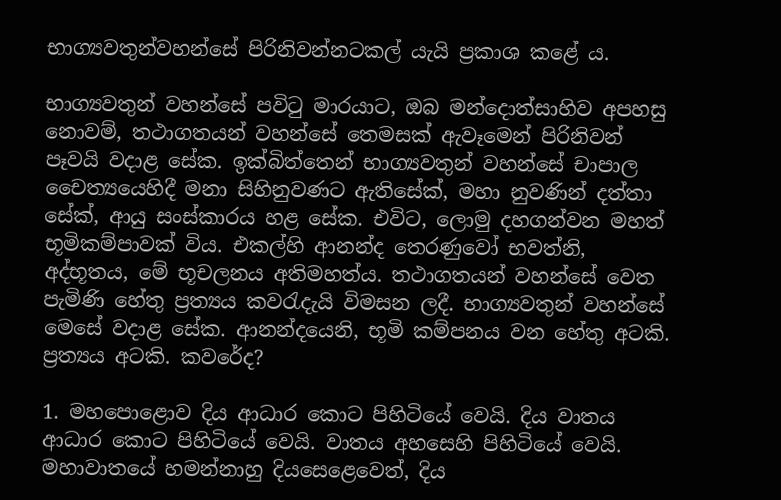භාග්‍යවතුන්වහන්සේ පිරිනිවන්නටකල් යැයි ප්‍රකාශ කළේ ය.

භාග්‍යවතුන් වහන්සේ පවිටු මාරයාට, ඔබ මන්දොත්සාහිව අපහසු නොවම්, තථාගතයන් වහන්සේ තෙමසක් ඇවෑමෙන් පිරිනිවන් පෑවයි වදාළ සේක. ඉක්බිත්තෙන් භාග්‍යවතුන් වහන්සේ චාපාල චෛත්‍යයෙහිදී මනා සිහිනුවණට ඇතිසේක්, මහා නුවණින් දත්තා සේක්, ආයු සංස්කාරය හළ සේක. එවිට, ලොමු දහගන්වන මහත් භූමිකම්පාවක් විය. එකල්හි ආනන්ද තෙරණුවෝ භවත්නි, අද්භූතය, මේ භූචලනය අතිමහත්ය. තථාගතයන් වහන්සේ වෙත පැමිණි හේතු ප්‍රත්‍යය කවරැදැයි විමසන ලදී. භාග්‍යවතුන් වහන්සේ මෙසේ වදාළ සේක. ආනන්දයෙනි, භූමි කම්පනය වන හේතු අටකි. ප්‍රත්‍යය අටකි. කවරේද?

1. මහපොළොව දිය ආධාර කොට පිහිටියේ වෙයි. දිය වාතය ආධාර කොට පිහිටියේ වෙයි. වාතය අහසෙහි පිහිටියේ වෙයි. මහාවාතයේ හමන්නාහු දියසෙළෙවෙත්, දිය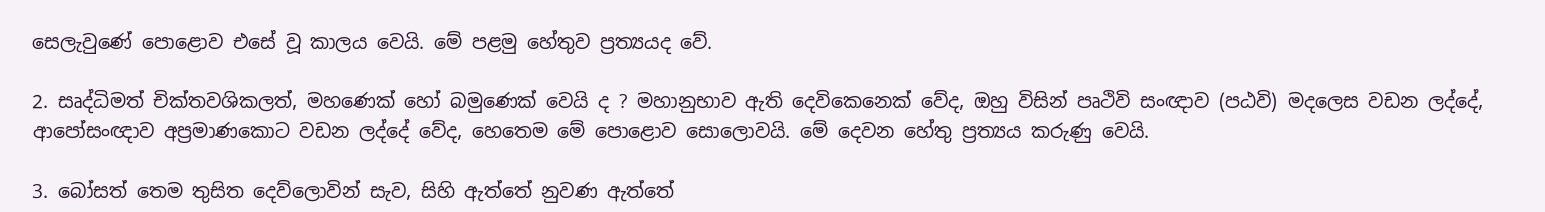සෙලැවුණේ පොළොව එසේ වූ කාලය වෙයි. මේ පළමු හේතුව ප්‍රත්‍යයද වේ.

2. සෘද්ධිමත් චික්තවශිකලත්, මහණෙක් හෝ බමුණෙක් වෙයි ද ? මහානුභාව ඇති දෙවිකෙනෙක් වේද, ඔහු විසින් පෘථිවි සංඥාව (පඨවි) මදලෙස වඩන ලද්දේ, ආපෝසංඥාව අප්‍රමාණකොට වඩන ලද්දේ වේද, හෙතෙම මේ පොළොව සොලොවයි. මේ දෙවන හේතු ප්‍රත්‍යය කරුණු වෙයි.

3. බෝසත් තෙම තුසිත දෙව්ලොවින් සැව, සිහි ඇත්තේ නුවණ ඇත්තේ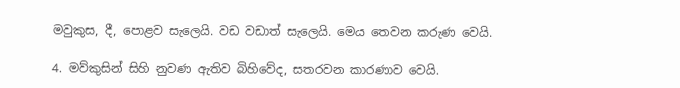මවුකුස, දී, පොළව සැලෙයි. වඩ වඩාත් සැලෙයි. මෙය තෙවන කරුණ වෙයි.

4. මව්කුසින් සිහි නුවණ ඇතිව බිහිවේද, සතරවන කාරණාව වෙයි.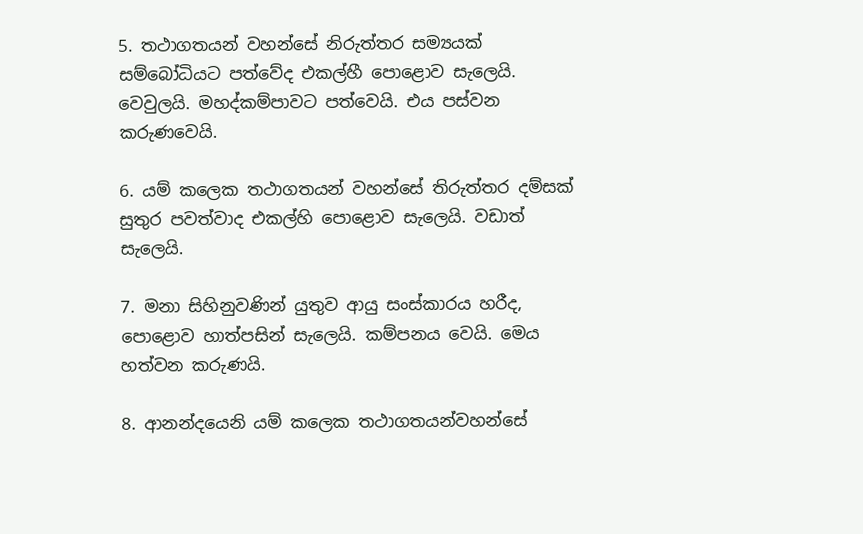5. තථාගතයන් වහන්සේ නිරුත්තර සම්‍යයක් සම්බෝධියට පත්වේද එකල්හී පොළොව සැලෙයි. වෙවුලයි. මහද්කම්පාවට පත්වෙයි. එය පස්වන කරුණවෙයි.

6. යම් කලෙක තථාගතයන් වහන්සේ තිරුත්තර දම්සක් සුතුර පවත්වාද එකල්හි පොළොව සැලෙයි. වඩාත් සැලෙයි.

7. මනා සිහිනුවණින් යුතුව ආයු සංස්කාරය හරීද, පොළොව හාත්පසින් සැලෙයි. කම්පනය වෙයි. මෙය හත්වන කරුණයි.

8. ආනන්දයෙනි යම් කලෙක තථාගතයන්වහන්සේ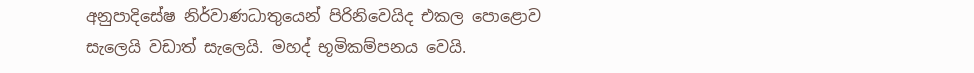අනුපාදිසේෂ නිර්වාණධාතුයෙන් පිරිනිවෙයිද එකල පොළොව සැලෙයි වඩාත් සැලෙයි. මහද් භූමිකම්පනය වෙයි.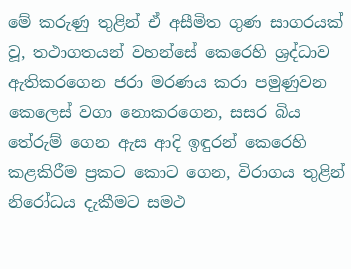මේ කරුණු තුළින් ඒ අසීමිත ගුණ සාගරයක් වූ, තථාගතයන් වහන්සේ කෙරෙහි ශ්‍රද්ධාව ඇතිකරගෙන ජරා මරණය කරා පමුණුවන කෙලෙස් වගා නොකරගෙන, සසර බිය තේරුම් ගෙන ඇස ආදි ඉඳුරන් කෙරෙහි කළකිරීම ප්‍රකට කොට ගෙන, විරාගය තුළින් නිරෝධය දැකීමට සමථ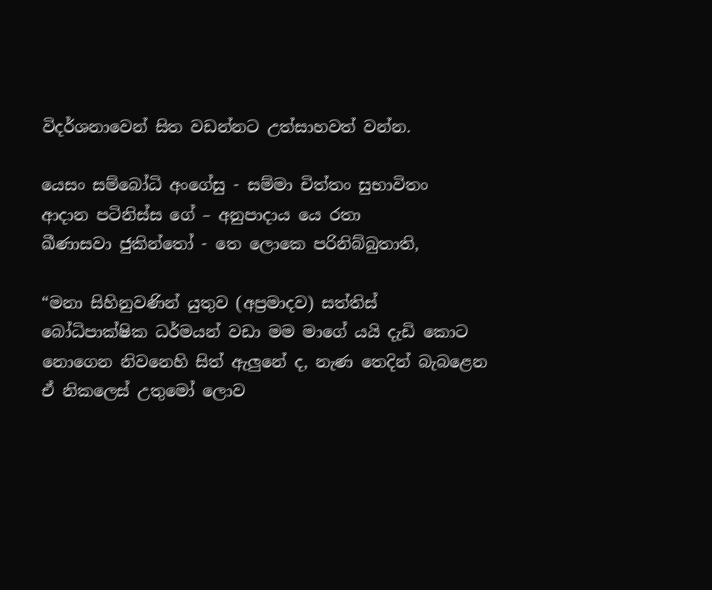විදර්ශනාවෙන් සිත වඩන්නට උත්සාහවත් වන්න.

යෙසං සම්බෝධි අංගේසු - සම්මා චිත්තං සුභාවිතං
ආදාන පටිනිස්ස ගේ – අනුපාදාය යෙ රතා
ඛීණාසවා ජුකින්තෝ - තෙ ලොකෙ පරිනිබ්බුතාති,

“මනා සිහිනුවණින් යුතුව (අප්‍රමාදව) සත්තිස් බෝධිපාක්ෂික ධර්මයන් වඩා මම මාගේ යයි දැඩි කොට නොගෙන නිවනෙහි සිත් ඇලුනේ ද, නැණ තෙදින් බැබළෙන ඒ නිකලෙස් උතුමෝ ලොව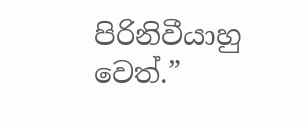පිරිනිවීයාහු වෙත්.”